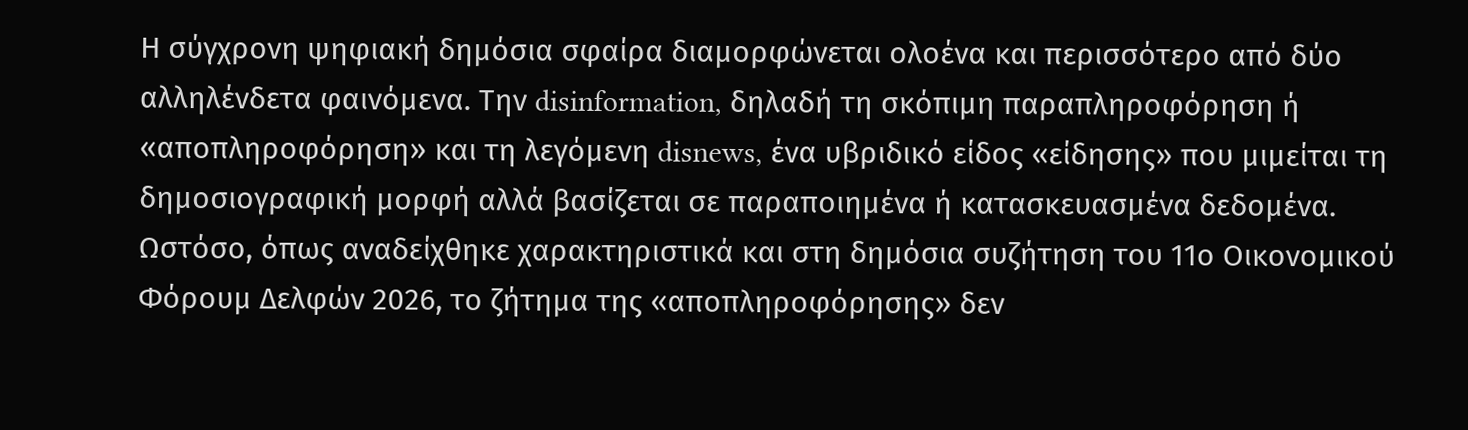Η σύγχρονη ψηφιακή δημόσια σφαίρα διαμορφώνεται ολοένα και περισσότερο από δύο αλληλένδετα φαινόμενα. Την disinformation, δηλαδή τη σκόπιμη παραπληροφόρηση ή «αποπληροφόρηση» και τη λεγόμενη disnews, ένα υβριδικό είδος «είδησης» που μιμείται τη δημοσιογραφική μορφή αλλά βασίζεται σε παραποιημένα ή κατασκευασμένα δεδομένα. Ωστόσο, όπως αναδείχθηκε χαρακτηριστικά και στη δημόσια συζήτηση του 11ο Οικονομικού Φόρουμ Δελφών 2026, το ζήτημα της «αποπληροφόρησης» δεν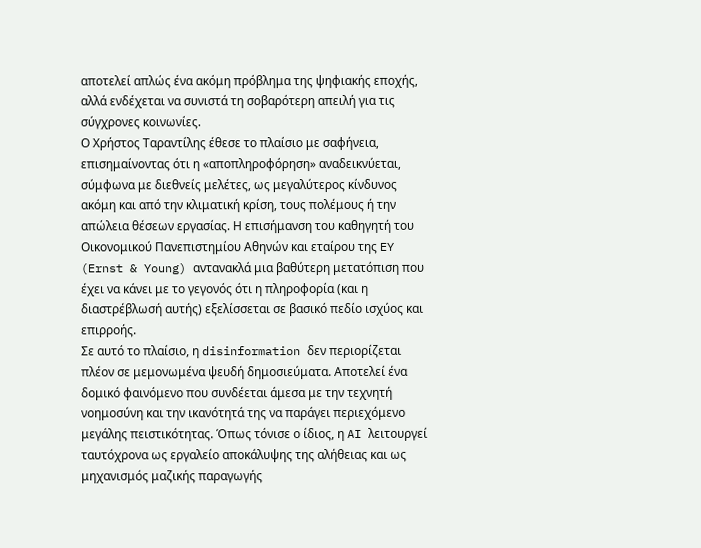αποτελεί απλώς ένα ακόμη πρόβλημα της ψηφιακής εποχής, αλλά ενδέχεται να συνιστά τη σοβαρότερη απειλή για τις σύγχρονες κοινωνίες.
Ο Χρήστος Ταραντίλης έθεσε το πλαίσιο με σαφήνεια, επισημαίνοντας ότι η «αποπληροφόρηση» αναδεικνύεται, σύμφωνα με διεθνείς μελέτες, ως μεγαλύτερος κίνδυνος ακόμη και από την κλιματική κρίση, τους πολέμους ή την απώλεια θέσεων εργασίας. Η επισήμανση του καθηγητή του Οικονομικού Πανεπιστημίου Αθηνών και εταίρου της EY (Ernst & Young) αντανακλά μια βαθύτερη μετατόπιση που έχει να κάνει με το γεγονός ότι η πληροφορία (και η διαστρέβλωσή αυτής) εξελίσσεται σε βασικό πεδίο ισχύος και επιρροής.
Σε αυτό το πλαίσιο, η disinformation δεν περιορίζεται πλέον σε μεμονωμένα ψευδή δημοσιεύματα. Αποτελεί ένα δομικό φαινόμενο που συνδέεται άμεσα με την τεχνητή νοημοσύνη και την ικανότητά της να παράγει περιεχόμενο μεγάλης πειστικότητας. Όπως τόνισε ο ίδιος, η AI λειτουργεί ταυτόχρονα ως εργαλείο αποκάλυψης της αλήθειας και ως μηχανισμός μαζικής παραγωγής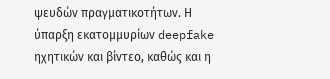ψευδών πραγματικοτήτων. Η ύπαρξη εκατομμυρίων deepfake ηχητικών και βίντεο, καθώς και η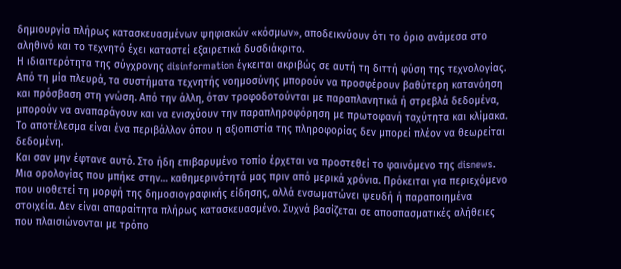δημιουργία πλήρως κατασκευασμένων ψηφιακών «κόσμων», αποδεικνύουν ότι το όριο ανάμεσα στο αληθινό και το τεχνητό έχει καταστεί εξαιρετικά δυσδιάκριτο.
Η ιδιαιτερότητα της σύγχρονης disinformation έγκειται ακριβώς σε αυτή τη διττή φύση της τεχνολογίας. Από τη μία πλευρά, τα συστήματα τεχνητής νοημοσύνης μπορούν να προσφέρουν βαθύτερη κατανόηση και πρόσβαση στη γνώση. Από την άλλη, όταν τροφοδοτούνται με παραπλανητικά ή στρεβλά δεδομένα, μπορούν να αναπαράγουν και να ενισχύουν την παραπληροφόρηση με πρωτοφανή ταχύτητα και κλίμακα. Το αποτέλεσμα είναι ένα περιβάλλον όπου η αξιοπιστία της πληροφορίας δεν μπορεί πλέον να θεωρείται δεδομένη.
Και σαν μην έφτανε αυτό. Στο ήδη επιβαρυμένο τοπίο έρχεται να προστεθεί το φαινόμενο της disnews. Μια ορολογίας που μπήκε στην… καθημερινότητά μας πριν από μερικά χρόνια. Πρόκειται για περιεχόμενο που υιοθετεί τη μορφή της δημοσιογραφικής είδησης, αλλά ενσωματώνει ψευδή ή παραποιημένα στοιχεία. Δεν είναι απαραίτητα πλήρως κατασκευασμένο. Συχνά βασίζεται σε αποσπασματικές αλήθειες που πλαισιώνονται με τρόπο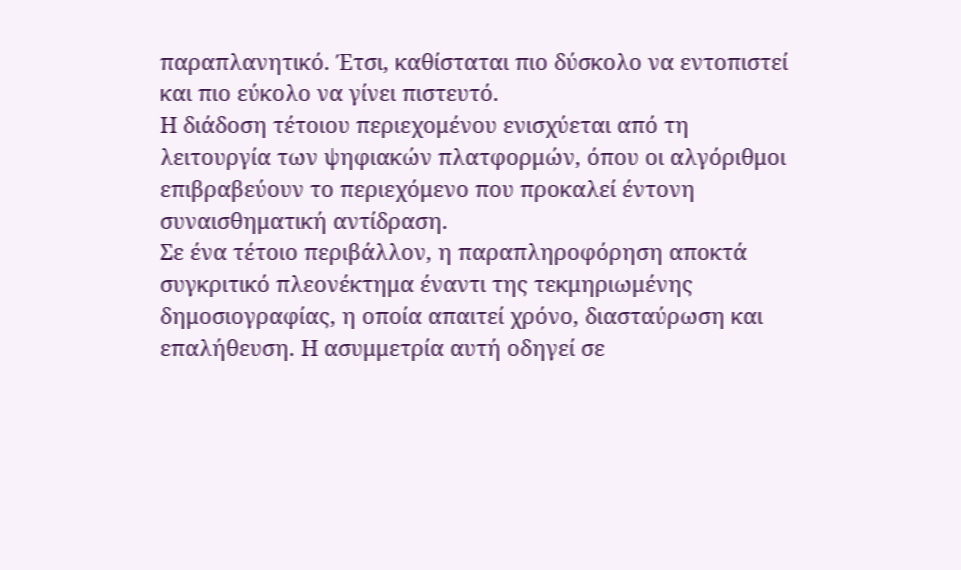παραπλανητικό. Έτσι, καθίσταται πιο δύσκολο να εντοπιστεί και πιο εύκολο να γίνει πιστευτό.
Η διάδοση τέτοιου περιεχομένου ενισχύεται από τη λειτουργία των ψηφιακών πλατφορμών, όπου οι αλγόριθμοι επιβραβεύουν το περιεχόμενο που προκαλεί έντονη συναισθηματική αντίδραση.
Σε ένα τέτοιο περιβάλλον, η παραπληροφόρηση αποκτά συγκριτικό πλεονέκτημα έναντι της τεκμηριωμένης δημοσιογραφίας, η οποία απαιτεί χρόνο, διασταύρωση και επαλήθευση. Η ασυμμετρία αυτή οδηγεί σε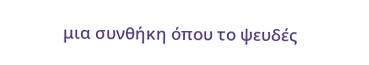μια συνθήκη όπου το ψευδές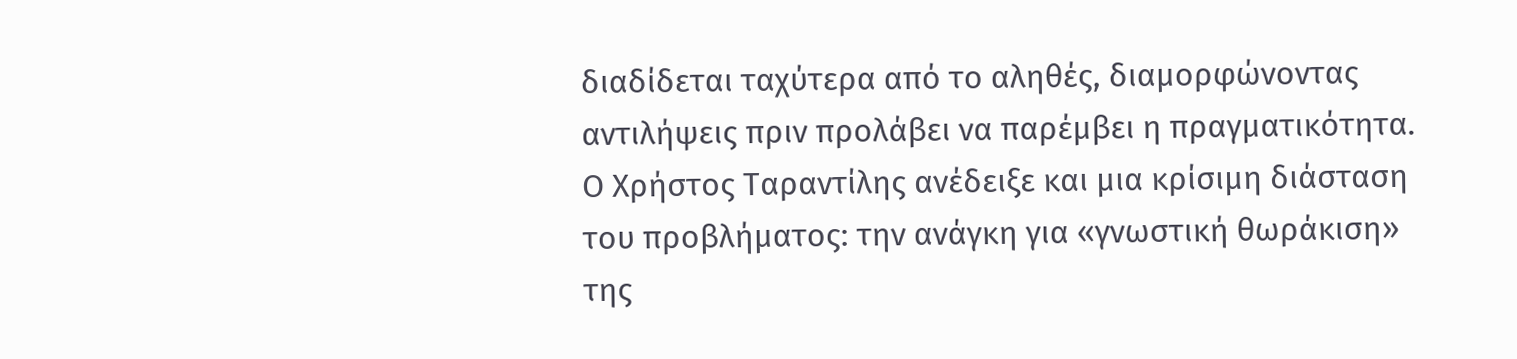διαδίδεται ταχύτερα από το αληθές, διαμορφώνοντας αντιλήψεις πριν προλάβει να παρέμβει η πραγματικότητα.
Ο Χρήστος Ταραντίλης ανέδειξε και μια κρίσιμη διάσταση του προβλήματος: την ανάγκη για «γνωστική θωράκιση» της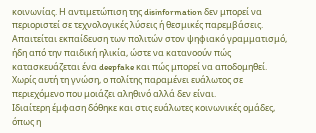κοινωνίας. Η αντιμετώπιση της disinformation δεν μπορεί να περιοριστεί σε τεχνολογικές λύσεις ή θεσμικές παρεμβάσεις. Απαιτείται εκπαίδευση των πολιτών στον ψηφιακό γραμματισμό, ήδη από την παιδική ηλικία, ώστε να κατανοούν πώς κατασκευάζεται ένα deepfake και πώς μπορεί να αποδομηθεί. Χωρίς αυτή τη γνώση, ο πολίτης παραμένει ευάλωτος σε περιεχόμενο που μοιάζει αληθινό αλλά δεν είναι.
Ιδιαίτερη έμφαση δόθηκε και στις ευάλωτες κοινωνικές ομάδες, όπως η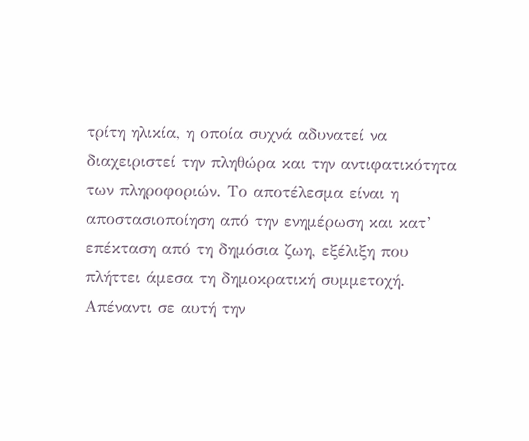τρίτη ηλικία, η οποία συχνά αδυνατεί να διαχειριστεί την πληθώρα και την αντιφατικότητα των πληροφοριών. Το αποτέλεσμα είναι η αποστασιοποίηση από την ενημέρωση και κατ’ επέκταση από τη δημόσια ζωη, εξέλιξη που πλήττει άμεσα τη δημοκρατική συμμετοχή.
Απέναντι σε αυτή την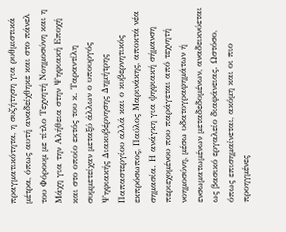πραγματικότητα, η συζήτηση για ρυθμιστικά μέτρα, όπως αυτή αναδείχθηκε και στο πάνελ του Φόρουμ με τίτλο Τεχνητή Νοημοσύνη και η Μάχη για την Αλήθεια στην Ψηφιακή Εποχή και στο οποίο εκτός του κ. Ταραντίλη συμμετείχαν μεταξύ άλλων ο υπουργός Ψηφιακής Διακυβέρνησης Δημήτρης Παπαστεργίου αλλά και ο κυβερνητικός εκπρόσωπος, Παύλος Μαρινάκης, αποκτά νέα σημασία. Η ανάγκη για ψηφιακή σήμανση περιεχομένου που παράγεται από τεχνητή νοημοσύνη, μέσω υδατογραφημάτων ή ενσωματωμένων μεταδεδομένων, αναδεικνύεται ως βασικό εργαλείο διαφάνειας. Ωστόσο, όπως επισημαίνεται, ακόμη και οι πιο προηγμένες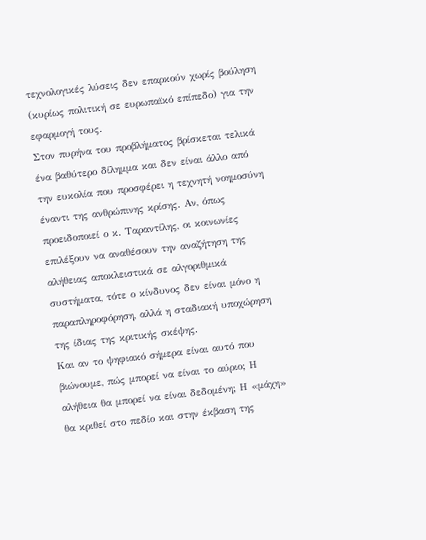τεχνολογικές λύσεις δεν επαρκούν χωρίς βούληση (κυρίως πολιτική σε ευρωπαϊκό επίπεδο) για την εφαρμογή τους.
Στον πυρήνα του προβλήματος βρίσκεται τελικά ένα βαθύτερο δίλημμα και δεν είναι άλλο από την ευκολία που προσφέρει η τεχνητή νοημοσύνη έναντι της ανθρώπινης κρίσης. Αν, όπως προειδοποιεί ο κ. Ταραντίλης, οι κοινωνίες επιλέξουν να αναθέσουν την αναζήτηση της αλήθειας αποκλειστικά σε αλγοριθμικά συστήματα, τότε ο κίνδυνος δεν είναι μόνο η παραπληροφόρηση, αλλά η σταδιακή υποχώρηση της ίδιας της κριτικής σκέψης.
Και αν το ψηφιακό σήμερα είναι αυτό που βιώνουμε, πώς μπορεί να είναι το αύριο; Η αλήθεια θα μπορεί να είναι δεδομένη; Η «μάχη» θα κριθεί στο πεδίο και στην έκβαση της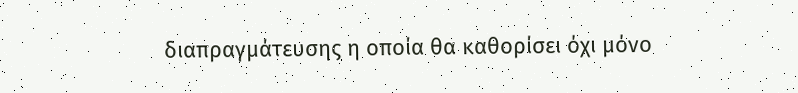διαπραγμάτευσης η οποία θα καθορίσει όχι μόνο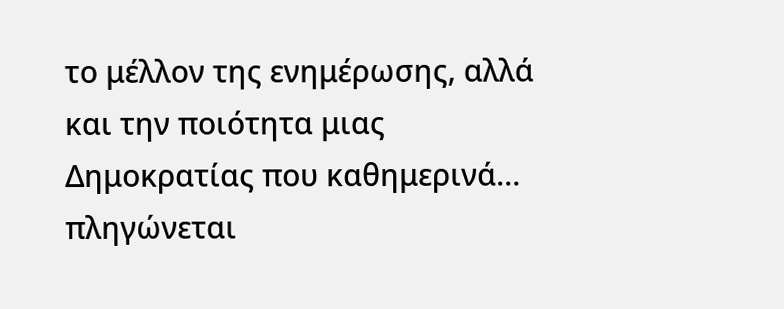το μέλλον της ενημέρωσης, αλλά και την ποιότητα μιας Δημοκρατίας που καθημερινά… πληγώνεται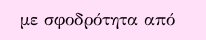με σφοδρότητα από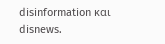disinformation και disnews.